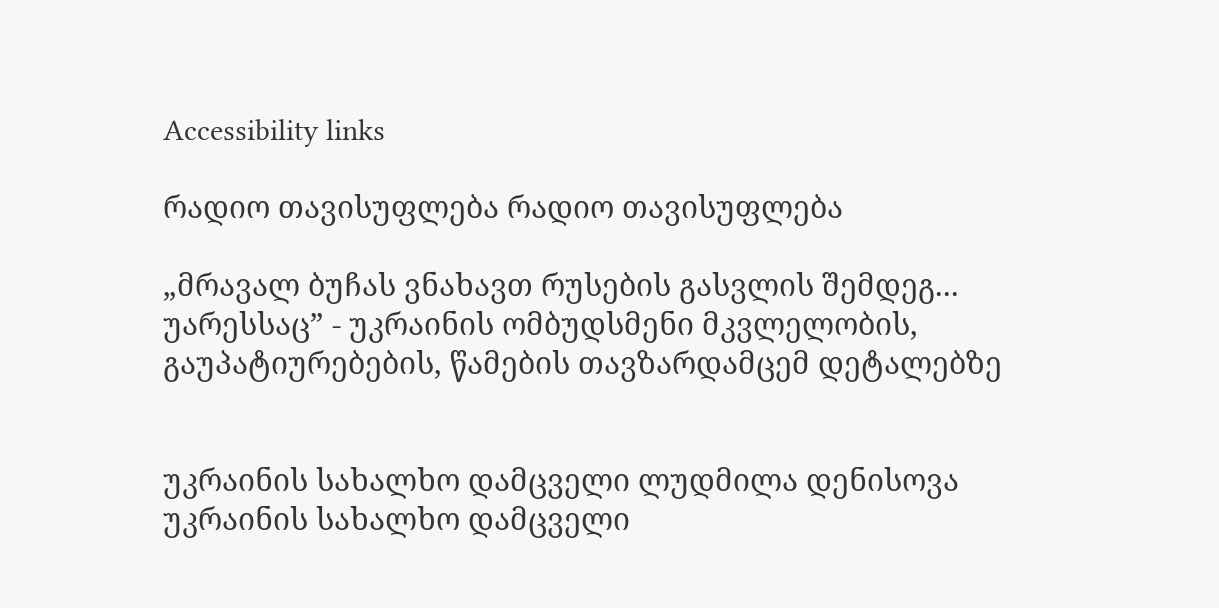Accessibility links

რადიო თავისუფლება რადიო თავისუფლება

„მრავალ ბუჩას ვნახავთ რუსების გასვლის შემდეგ... უარესსაც” - უკრაინის ომბუდსმენი მკვლელობის, გაუპატიურებების, წამების თავზარდამცემ დეტალებზე


უკრაინის სახალხო დამცველი ლუდმილა დენისოვა
უკრაინის სახალხო დამცველი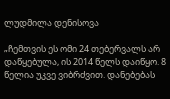ლუდმილა დენისოვა

„ჩემთვის ეს ომი 24 თებერვალს არ დაწყებულა, ის 2014 წელს დაიწყო. 8 წელია უკვე ვიბრძვით. დანებებას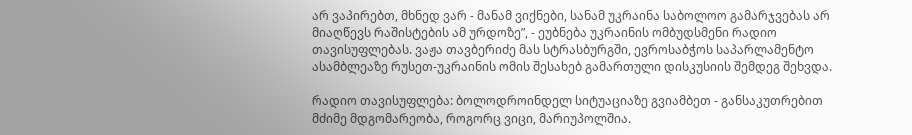არ ვაპირებთ, მხნედ ვარ - მანამ ვიქნები, სანამ უკრაინა საბოლოო გამარჯვებას არ მიაღწევს რაშისტების ამ ურდოზე”, - ეუბნება უკრაინის ომბუდსმენი რადიო თავისუფლებას. ვაჟა თავბერიძე მას სტრასბურგში, ევროსაბჭოს საპარლამენტო ასამბლეაზე რუსეთ-უკრაინის ომის შესახებ გამართული დისკუსიის შემდეგ შეხვდა.

რადიო თავისუფლება: ბოლოდროინდელ სიტუაციაზე გვიამბეთ - განსაკუთრებით მძიმე მდგომარეობა, როგორც ვიცი, მარიუპოლშია.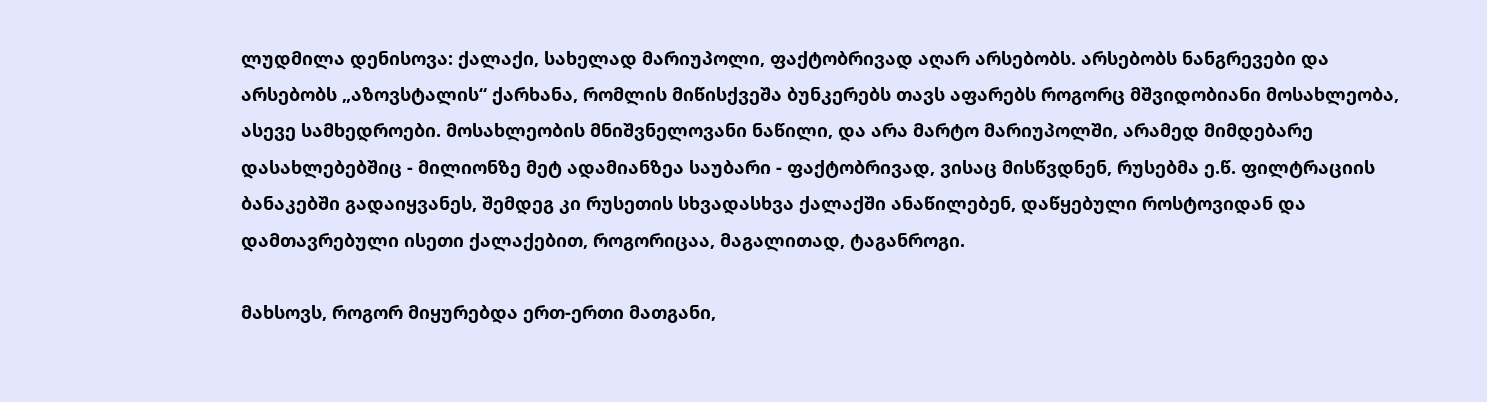ლუდმილა დენისოვა: ქალაქი, სახელად მარიუპოლი, ფაქტობრივად აღარ არსებობს. არსებობს ნანგრევები და არსებობს „აზოვსტალის“ ქარხანა, რომლის მიწისქვეშა ბუნკერებს თავს აფარებს როგორც მშვიდობიანი მოსახლეობა, ასევე სამხედროები. მოსახლეობის მნიშვნელოვანი ნაწილი, და არა მარტო მარიუპოლში, არამედ მიმდებარე დასახლებებშიც - მილიონზე მეტ ადამიანზეა საუბარი - ფაქტობრივად, ვისაც მისწვდნენ, რუსებმა ე.წ. ფილტრაციის ბანაკებში გადაიყვანეს, შემდეგ კი რუსეთის სხვადასხვა ქალაქში ანაწილებენ, დაწყებული როსტოვიდან და დამთავრებული ისეთი ქალაქებით, როგორიცაა, მაგალითად, ტაგანროგი.

მახსოვს, როგორ მიყურებდა ერთ-ერთი მათგანი,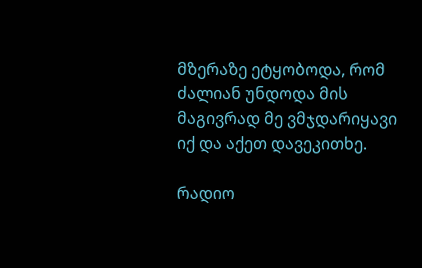მზერაზე ეტყობოდა, რომ ძალიან უნდოდა მის მაგივრად მე ვმჯდარიყავი იქ და აქეთ დავეკითხე.

რადიო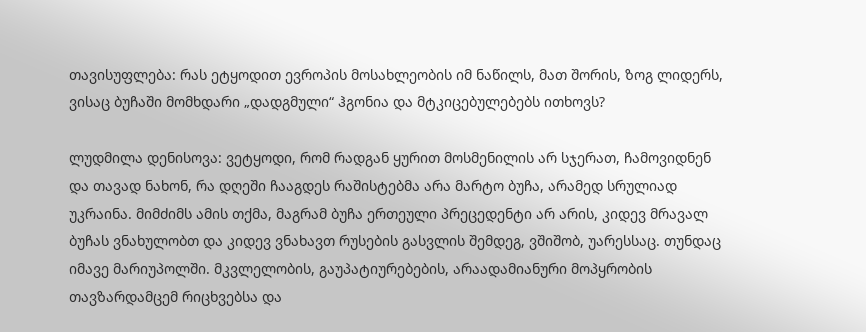თავისუფლება: რას ეტყოდით ევროპის მოსახლეობის იმ ნაწილს, მათ შორის, ზოგ ლიდერს, ვისაც ბუჩაში მომხდარი „დადგმული“ ჰგონია და მტკიცებულებებს ითხოვს?

ლუდმილა დენისოვა: ვეტყოდი, რომ რადგან ყურით მოსმენილის არ სჯერათ, ჩამოვიდნენ და თავად ნახონ, რა დღეში ჩააგდეს რაშისტებმა არა მარტო ბუჩა, არამედ სრულიად უკრაინა. მიმძიმს ამის თქმა, მაგრამ ბუჩა ერთეული პრეცედენტი არ არის, კიდევ მრავალ ბუჩას ვნახულობთ და კიდევ ვნახავთ რუსების გასვლის შემდეგ, ვშიშობ, უარესსაც. თუნდაც იმავე მარიუპოლში. მკვლელობის, გაუპატიურებების, არაადამიანური მოპყრობის თავზარდამცემ რიცხვებსა და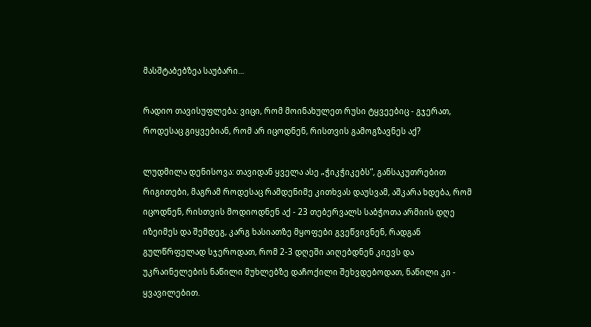მასშტაბებზეა საუბარი...

რადიო თავისუფლება: ვიცი, რომ მოინახულეთ რუსი ტყვეებიც - გჯერათ, როდესაც გიყვებიან, რომ არ იცოდნენ, რისთვის გამოგზავნეს აქ?

ლუდმილა დენისოვა: თავიდან ყველა ასე „ჭიკჭიკებს“, განსაკუთრებით რიგითები, მაგრამ როდესაც რამდენიმე კითხვას დაუსვამ, აშკარა ხდება, რომ იცოდნენ, რისთვის მოდიოდნენ აქ - 23 თებერვალს საბჭოთა არმიის დღე იზეიმეს და შემდეგ, კარგ ხასიათზე მყოფები გვეწვივნენ, რადგან გულწრფელად სჯეროდათ, რომ 2-3 დღეში აიღებდნენ კიევს და უკრაინელების ნაწილი მუხლებზე დაჩოქილი შეხვდებოდათ, ნაწილი კი - ყვავილებით.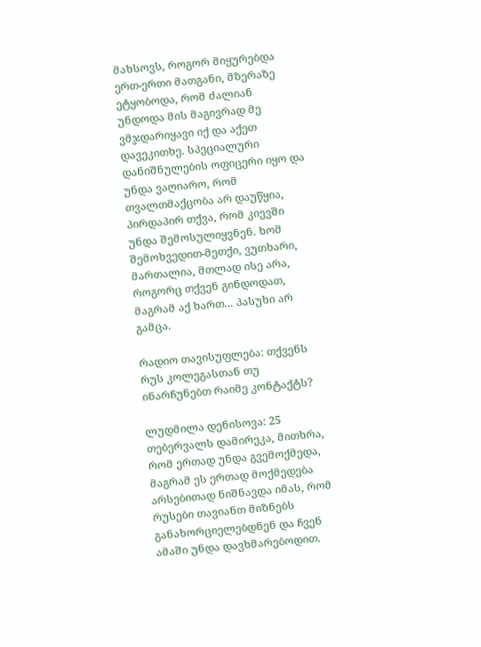მახსოვს, როგორ მიყურებდა ერთ-ერთი მათგანი, მზერაზე ეტყობოდა, რომ ძალიან უნდოდა მის მაგივრად მე ვმჯდარიყავი იქ და აქეთ დავეკითხე. სპეციალური დანიშნულების ოფიცერი იყო და უნდა ვაღიარო, რომ თვალთმაქცობა არ დაუწყია, პირდაპირ თქვა, რომ კიევში უნდა შემოსულიყვნენ. ხომ შემოხვედით-მეთქი, ვუთხარი, მართალია, მთლად ისე არა, როგორც თქვენ გინდოდათ, მაგრამ აქ ხართ... პასუხი არ გამცა.

რადიო თავისუფლება: თქვენს რუს კოლეგასთან თუ ინარჩუნებთ რაიმე კონტაქტს?

ლუდმილა დენისოვა: 25 თებერვალს დამირეკა, მითხრა, რომ ერთად უნდა გვემოქმედა, მაგრამ ეს ერთად მოქმედება არსებითად ნიშნავდა იმას, რომ რუსები თავიანთ მიზნებს განახორციელებდნენ და ჩვენ ამაში უნდა დავხმარებოდით.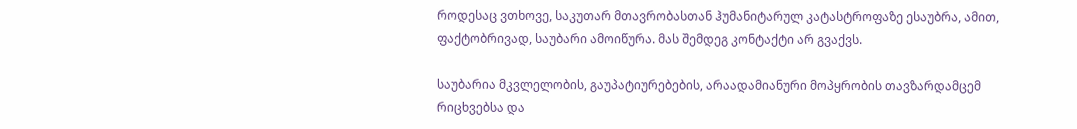როდესაც ვთხოვე, საკუთარ მთავრობასთან ჰუმანიტარულ კატასტროფაზე ესაუბრა, ამით, ფაქტობრივად, საუბარი ამოიწურა. მას შემდეგ კონტაქტი არ გვაქვს.

საუბარია მკვლელობის, გაუპატიურებების, არაადამიანური მოპყრობის თავზარდამცემ რიცხვებსა და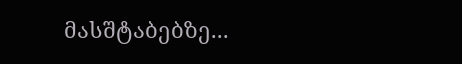მასშტაბებზე...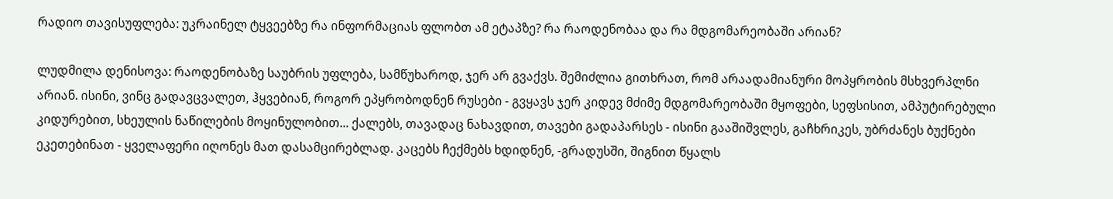რადიო თავისუფლება: უკრაინელ ტყვეებზე რა ინფორმაციას ფლობთ ამ ეტაპზე? რა რაოდენობაა და რა მდგომარეობაში არიან?

ლუდმილა დენისოვა: რაოდენობაზე საუბრის უფლება, სამწუხაროდ, ჯერ არ გვაქვს. შემიძლია გითხრათ, რომ არაადამიანური მოპყრობის მსხვერპლნი არიან. ისინი, ვინც გადავცვალეთ, ჰყვებიან, როგორ ეპყრობოდნენ რუსები - გვყავს ჯერ კიდევ მძიმე მდგომარეობაში მყოფები, სეფსისით, ამპუტირებული კიდურებით, სხეულის ნაწილების მოყინულობით... ქალებს, თავადაც ნახავდით, თავები გადაპარსეს - ისინი გააშიშვლეს, გაჩხრიკეს, უბრძანეს ბუქნები ეკეთებინათ - ყველაფერი იღონეს მათ დასამცირებლად. კაცებს ჩექმებს ხდიდნენ, -გრადუსში, შიგნით წყალს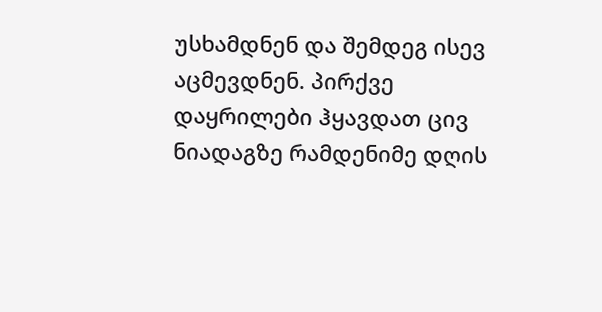უსხამდნენ და შემდეგ ისევ აცმევდნენ. პირქვე დაყრილები ჰყავდათ ცივ ნიადაგზე რამდენიმე დღის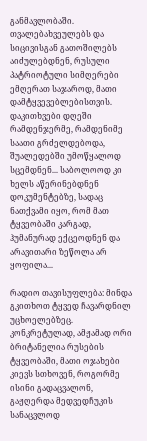განმავლობაში. თვალებახვეულებს და სიცივისგან გათოშილებს აიძულებდნენ, რუსული პატრიოტული სიმღერები ემღერათ საჯაროდ, მათი დამტყვევებლებისთვის. დაკითხვები დღეში რამდენჯერმე, რამდენიმე საათი გრძელდებოდა, შუალედებში უმოწყალოდ სცემდნენ... საბოლოოდ კი ხელს აწერინებდნენ დოკუმენტებზე, სადაც ნათქვამი იყო, რომ მათ ტყვეობაში კარგად, ჰუმანურად ექცეოდნენ და არავითარი ზეწოლა არ ყოფილა...

რადიო თავისუფლება: მინდა გკითხოთ ტყვედ ჩავარდნილ უცხოელებზეც. კონკრეტულად, ამჟამად ორი ბრიტანელია რუსების ტყვეობაში, მათი ოჯახები კიევს სთხოვენ, როგორმე ისინი გადაცვალონ, გაჟღერდა მედვედჩუკის სანაცვლოდ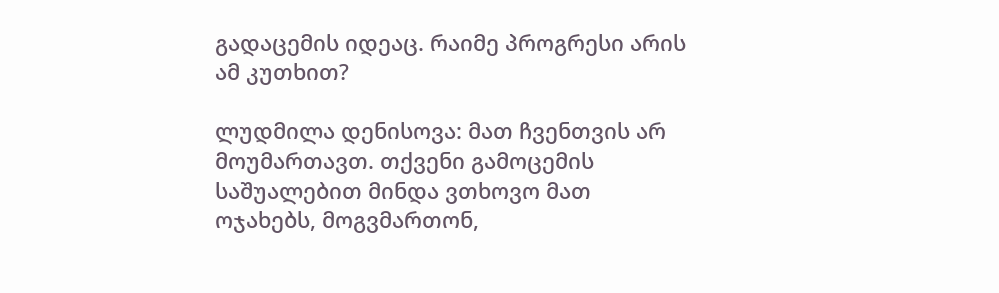გადაცემის იდეაც. რაიმე პროგრესი არის ამ კუთხით?

ლუდმილა დენისოვა: მათ ჩვენთვის არ მოუმართავთ. თქვენი გამოცემის საშუალებით მინდა ვთხოვო მათ ოჯახებს, მოგვმართონ,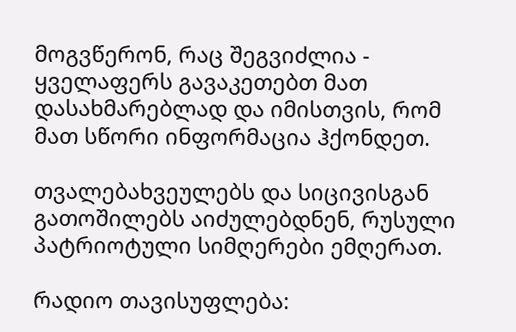მოგვწერონ, რაც შეგვიძლია - ყველაფერს გავაკეთებთ მათ დასახმარებლად და იმისთვის, რომ მათ სწორი ინფორმაცია ჰქონდეთ.

თვალებახვეულებს და სიცივისგან გათოშილებს აიძულებდნენ, რუსული პატრიოტული სიმღერები ემღერათ.

რადიო თავისუფლება: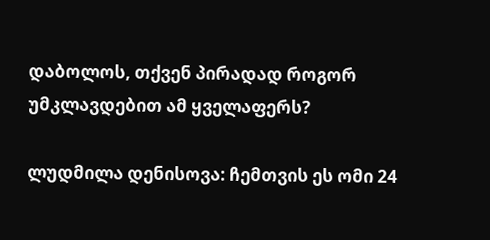დაბოლოს, თქვენ პირადად როგორ უმკლავდებით ამ ყველაფერს?

ლუდმილა დენისოვა: ჩემთვის ეს ომი 24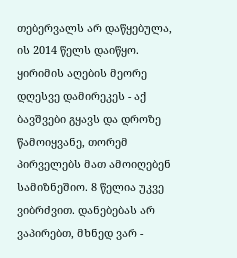თებერვალს არ დაწყებულა, ის 2014 წელს დაიწყო. ყირიმის აღების მეორე დღესვე დამირეკეს - აქ ბავშვები გყავს და დროზე წამოიყვანე, თორემ პირველებს მათ ამოიღებენ სამიზნეშიო. 8 წელია უკვე ვიბრძვით. დანებებას არ ვაპირებთ, მხნედ ვარ -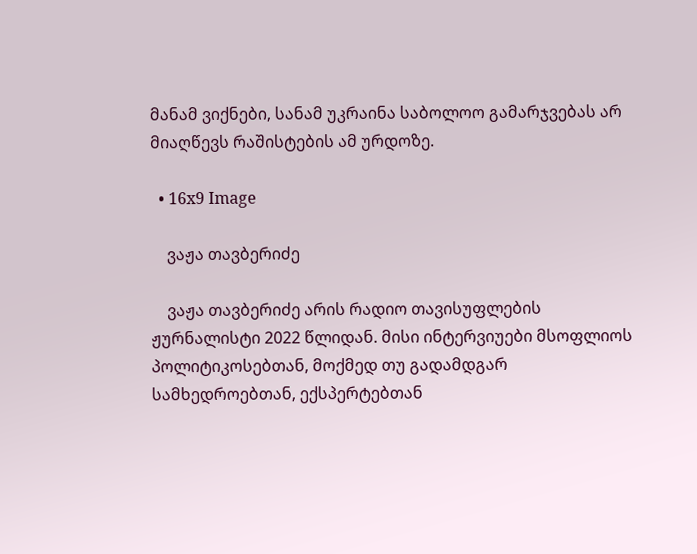მანამ ვიქნები, სანამ უკრაინა საბოლოო გამარჯვებას არ მიაღწევს რაშისტების ამ ურდოზე.

  • 16x9 Image

    ვაჟა თავბერიძე

    ვაჟა თავბერიძე არის რადიო თავისუფლების ჟურნალისტი 2022 წლიდან. მისი ინტერვიუები მსოფლიოს პოლიტიკოსებთან, მოქმედ თუ გადამდგარ სამხედროებთან, ექსპერტებთან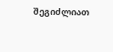შეგიძლიათ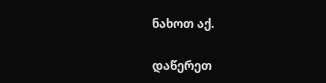ნახოთ აქ.

დაწერეთ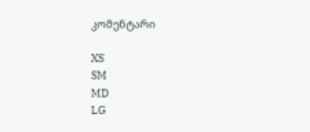კომენტარი

XS
SM
MD
LG